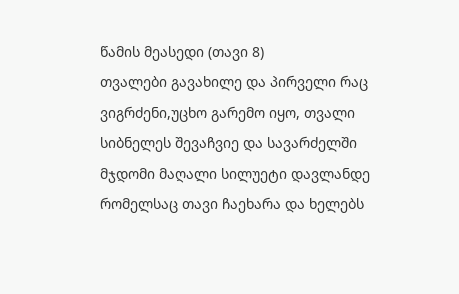წამის მეასედი (თავი 8)
თვალები გავახილე და პირველი რაც ვიგრძენი,უცხო გარემო იყო, თვალი სიბნელეს შევაჩვიე და სავარძელში მჯდომი მაღალი სილუეტი დავლანდე რომელსაც თავი ჩაეხარა და ხელებს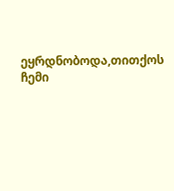ეყრდნობოდა,თითქოს ჩემი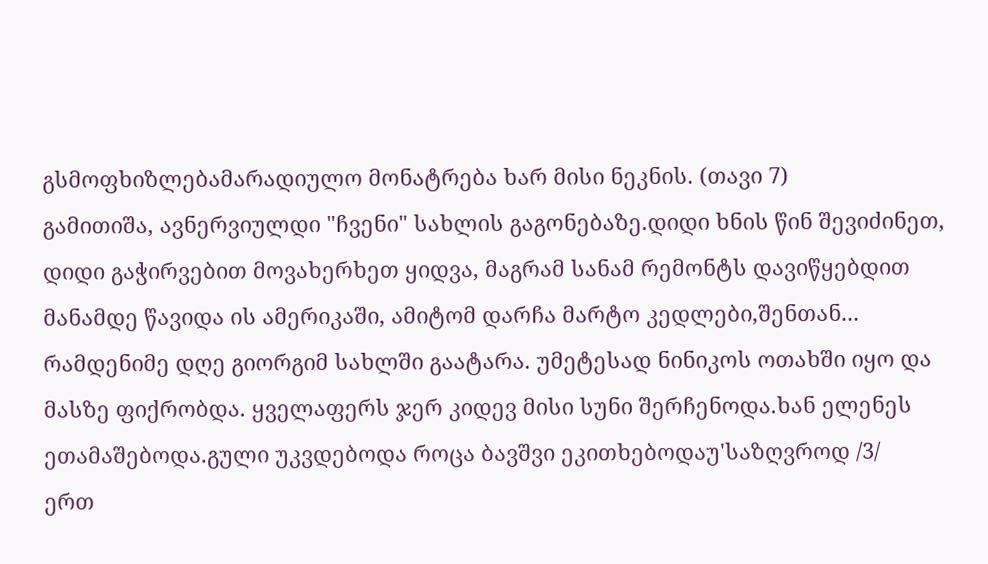გსმოფხიზლებამარადიულო მონატრება ხარ მისი ნეკნის. (თავი 7)
გამითიშა, ავნერვიულდი "ჩვენი" სახლის გაგონებაზე.დიდი ხნის წინ შევიძინეთ, დიდი გაჭირვებით მოვახერხეთ ყიდვა, მაგრამ სანამ რემონტს დავიწყებდით მანამდე წავიდა ის ამერიკაში, ამიტომ დარჩა მარტო კედლები,შენთან...
რამდენიმე დღე გიორგიმ სახლში გაატარა. უმეტესად ნინიკოს ოთახში იყო და მასზე ფიქრობდა. ყველაფერს ჯერ კიდევ მისი სუნი შერჩენოდა.ხან ელენეს ეთამაშებოდა.გული უკვდებოდა როცა ბავშვი ეკითხებოდაუ'საზღვროდ /3/
ერთ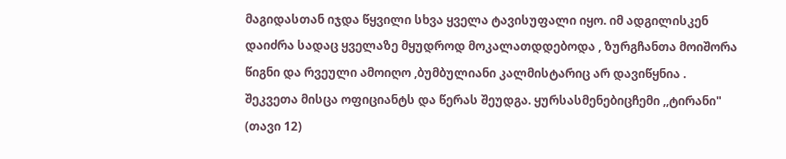მაგიდასთან იჯდა წყვილი სხვა ყველა ტავისუფალი იყო. იმ ადგილისკენ დაიძრა სადაც ყველაზე მყუდროდ მოკალათდდებოდა , ზურგჩანთა მოიშორა წიგნი და რვეული ამოიღო ,ბუმბულიანი კალმისტარიც არ დავიწყნია . შეკვეთა მისცა ოფიციანტს და წერას შეუდგა. ყურსასმენებიცჩემი ,,ტირანი" (თავი 12)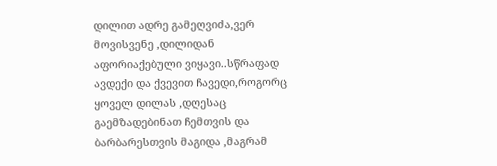დილით ადრე გამეღვიძა,ვერ მოვისვენე ,დილიდან აფორიაქებული ვიყავი..სწრაფად ავდექი და ქვევით ჩავედი,როგორც ყოველ დილას ,დღესაც გაემზადებინათ ჩემთვის და ბარბარესთვის მაგიდა ,მაგრამ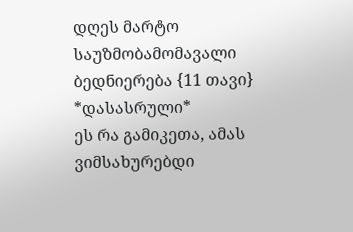დღეს მარტო საუზმობამომავალი ბედნიერება {11 თავი} *დასასრული*
ეს რა გამიკეთა, ამას ვიმსახურებდი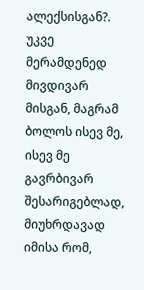ალექსისგან?. უკვე მერამდენედ მივდივარ მისგან, მაგრამ ბოლოს ისევ მე, ისევ მე გავრბივარ შესარიგებლად, მიუხრდავად იმისა რომ,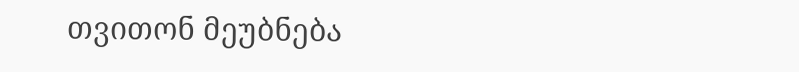თვითონ მეუბნება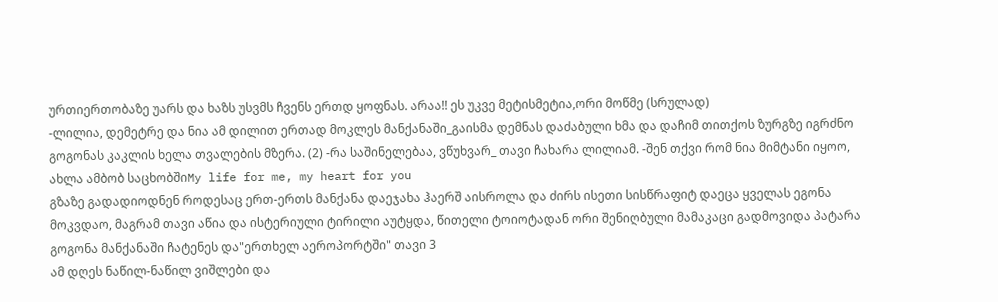ურთიერთობაზე უარს და ხაზს უსვმს ჩვენს ერთდ ყოფნას. არაა!! ეს უკვე მეტისმეტია,ორი მოწმე (სრულად)
-ლილია, დემეტრე და ნია ამ დილით ერთად მოკლეს მანქანაში_გაისმა დემნას დაძაბული ხმა და დაჩიმ თითქოს ზურგზე იგრძნო გოგონას კაკლის ხელა თვალების მზერა. (2) -რა საშინელებაა, ვწუხვარ_ თავი ჩახარა ლილიამ. -შენ თქვი რომ ნია მიმტანი იყოო, ახლა ამბობ საცხობშიMy life for me, my heart for you
გზაზე გადადიოდნენ როდესაც ერთ-ერთს მანქანა დაეჯახა ჰაერშ აისროლა და ძირს ისეთი სისწრაფიტ დაეცა ყველას ეგონა მოკვდაო, მაგრამ თავი აწია და ისტერიული ტირილი აუტყდა, წითელი ტოიოტადან ორი შენიღბული მამაკაცი გადმოვიდა პატარა გოგონა მანქანაში ჩატენეს და"ერთხელ აეროპორტში" თავი 3
ამ დღეს ნაწილ-ნაწილ ვიშლები და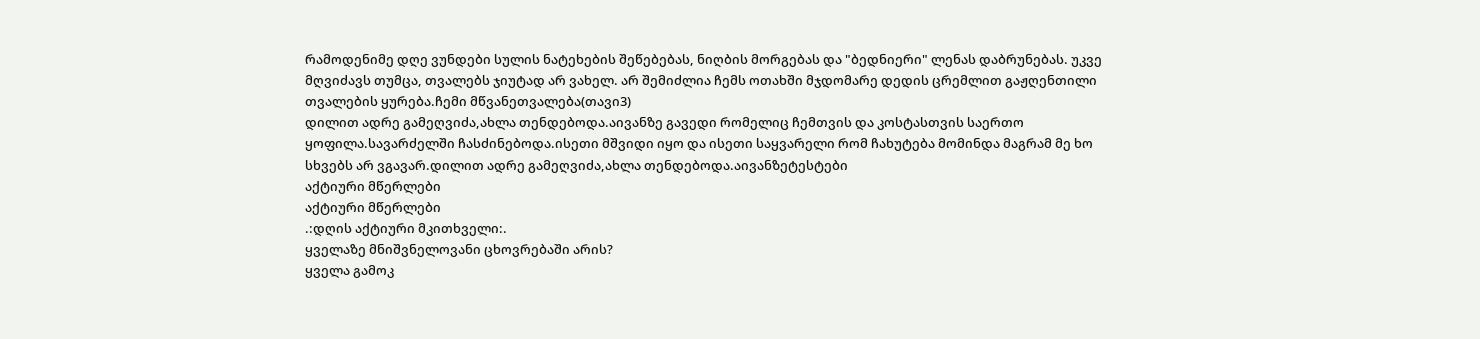რამოდენიმე დღე ვუნდები სულის ნატეხების შეწებებას, ნიღბის მორგებას და "ბედნიერი" ლენას დაბრუნებას. უკვე მღვიძავს თუმცა, თვალებს ჯიუტად არ ვახელ. არ შემიძლია ჩემს ოთახში მჯდომარე დედის ცრემლით გაჟღენთილი თვალების ყურება.ჩემი მწვანეთვალება(თავი3)
დილით ადრე გამეღვიძა,ახლა თენდებოდა.აივანზე გავედი რომელიც ჩემთვის და კოსტასთვის საერთო ყოფილა.სავარძელში ჩასძინებოდა.ისეთი მშვიდი იყო და ისეთი საყვარელი რომ ჩახუტება მომინდა მაგრამ მე ხო სხვებს არ ვგავარ.დილით ადრე გამეღვიძა,ახლა თენდებოდა.აივანზეტესტები
აქტიური მწერლები
აქტიური მწერლები
.:დღის აქტიური მკითხველი:.
ყველაზე მნიშვნელოვანი ცხოვრებაში არის?
ყველა გამოკ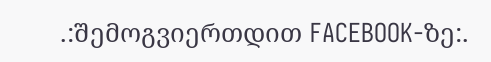.:შემოგვიერთდით FACEBOOK-ზე:.